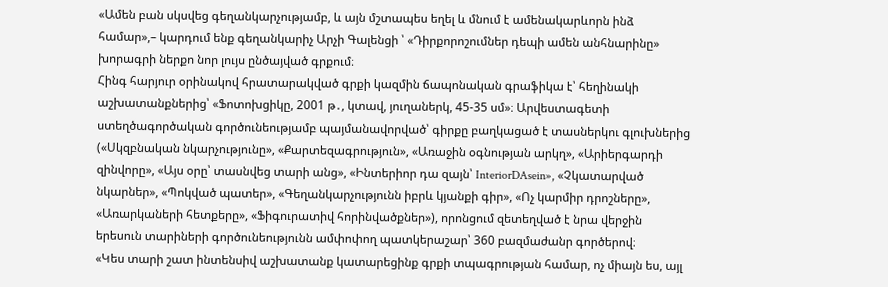«Ամեն բան սկսվեց գեղանկարչությամբ, և այն մշտապես եղել և մնում է ամենակարևորն ինձ համար»,– կարդում ենք գեղանկարիչ Արչի Գալենցի ՝ «Դիրքորոշումներ դեպի ամեն անհնարինը» խորագրի ներքո նոր լույս ընծայված գրքում։
Հինգ հարյուր օրինակով հրատարակված գրքի կազմին ճապոնական գրաֆիկա է՝ հեղինակի աշխատանքներից՝ «Ֆոտոխցիկը, 2001 թ․, կտավ, յուղաներկ, 45-35 սմ»։ Արվեստագետի ստեղծագործական գործունեությամբ պայմանավորված՝ գիրքը բաղկացած է տասներկու գլուխներից («Սկզբնական նկարչությունը», «Քարտեզագրություն», «Առաջին օգնության արկղ», «Արիերգարդի զինվորը», «Այս օրը՝ տասնվեց տարի անց», «Ինտերիոր դա զայն՝ InteriorDAsein», «Չկատարված նկարներ», «Պոկված պատեր», «Գեղանկարչությունն իբրև կյանքի գիր», «Ոչ կարմիր դրոշները», «Առարկաների հետքերը», «Ֆիգուրատիվ հորինվածքներ»), որոնցում զետեղված է նրա վերջին երեսուն տարիների գործունեությունն ամփոփող պատկերաշար՝ 360 բազմաժանր գործերով։
«Կես տարի շատ ինտենսիվ աշխատանք կատարեցինք գրքի տպագրության համար, ոչ միայն ես, այլ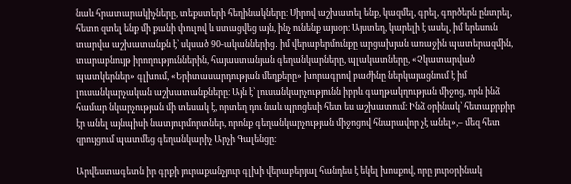նաև հրատարակիչները, տեքստերի հեղինակները։ Սիրով աշխատել ենք, կազմել, գրել, գործերն ընտրել, հետո զտել ենք մի քանի փուլով և ստացվեց այն, ինչ ունենք այսօր։ Այստեղ, կարելի է ասել, իմ երեսուն տարվա աշխատանքն է՝ սկսած 90-ականներից․ իմ վերաբերմունքը արցախյան առաջին պատերազմին, տարաբնույթ իրողություններին, հայաստանյան գեղանկարները, պլակատները, «Չկատարված պատկերներ» գլխում, «Երիտասարդության մեղքերը» խորագրով բաժինը ներկայացնում է իմ լուսանկարչական աշխատանքները։ Այն է՝ լուսանկարչությունն իբրև գաղթակղության միջոց, որն ինձ համար նկարչության մի տեսակ է, որտեղ դու նաև պրոցեսի հետ ես աշխատում։ Ինձ օրինակ՝ հետաքրքիր էր անել այնպիսի նատյուրմորտներ, որոնք գեղանկարչության միջոցով հնարավոր չէ անել»,– մեզ հետ զրույցում պատմեց գեղանկարիչ Արչի Գալենցը։

Արվեստագետն իր գրքի յուրաքանչյուր գլխի վերաբերյալ հանդես է եկել խոսքով, որը յուրօրինակ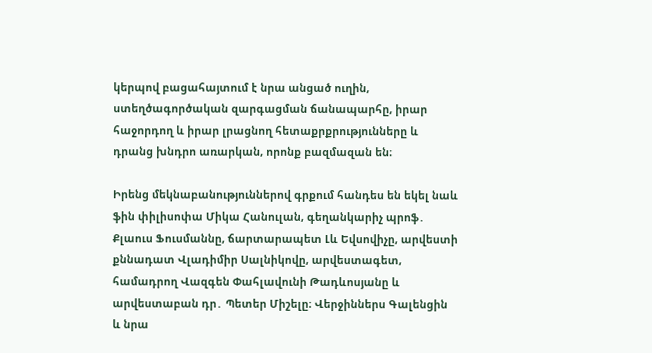կերպով բացահայտում է նրա անցած ուղին, ստեղծագործական զարգացման ճանապարհը, իրար հաջորդող և իրար լրացնող հետաքրքրությունները և դրանց խնդրո առարկան, որոնք բազմազան են։

Իրենց մեկնաբանություններով գրքում հանդես են եկել նաև ֆին փիլիսոփա Միկա Հանուլան, գեղանկարիչ պրոֆ․ Քլաուս Ֆուսմաննը, ճարտարապետ Լև Եվսովիչը, արվեստի քննադատ Վլադիմիր Սալնիկովը, արվեստագետ, համադրող Վազգեն Փահլավունի Թադևոսյանը և արվեստաբան դր․ Պետեր Միշելը։ Վերջիններս Գալենցին և նրա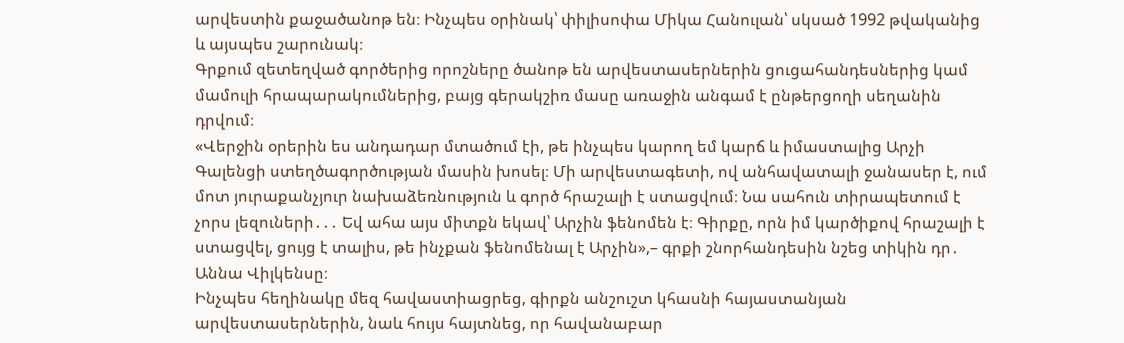արվեստին քաջածանոթ են։ Ինչպես օրինակ՝ փիլիսոփա Միկա Հանուլան՝ սկսած 1992 թվականից և այսպես շարունակ։
Գրքում զետեղված գործերից որոշները ծանոթ են արվեստասերներին ցուցահանդեսներից կամ մամուլի հրապարակումներից, բայց գերակշիռ մասը առաջին անգամ է ընթերցողի սեղանին դրվում։
«Վերջին օրերին ես անդադար մտածում էի, թե ինչպես կարող եմ կարճ և իմաստալից Արչի Գալենցի ստեղծագործության մասին խոսել։ Մի արվեստագետի, ով անհավատալի ջանասեր է, ում մոտ յուրաքանչյուր նախաձեռնություն և գործ հրաշալի է ստացվում։ Նա սահուն տիրապետում է չորս լեզուների․․․ Եվ ահա այս միտքն եկավ՝ Արչին ֆենոմեն է։ Գիրքը, որն իմ կարծիքով հրաշալի է ստացվել, ցույց է տալիս, թե ինչքան ֆենոմենալ է Արչին»,– գրքի շնորհանդեսին նշեց տիկին դր․ Աննա Վիլկենսը։
Ինչպես հեղինակը մեզ հավաստիացրեց, գիրքն անշուշտ կհասնի հայաստանյան արվեստասերներին, նաև հույս հայտնեց, որ հավանաբար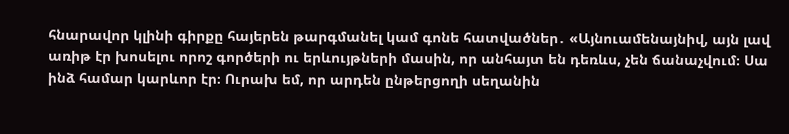հնարավոր կլինի գիրքը հայերեն թարգմանել կամ գոնե հատվածներ․ «Այնուամենայնիվ, այն լավ առիթ էր խոսելու որոշ գործերի ու երևույթների մասին, որ անհայտ են դեռևս, չեն ճանաչվում։ Սա ինձ համար կարևոր էր։ Ուրախ եմ, որ արդեն ընթերցողի սեղանին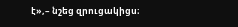է»,– նշեց զրուցակիցս։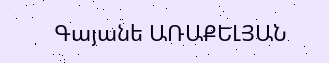Գայանե ԱՌԱՔԵԼՅԱՆ